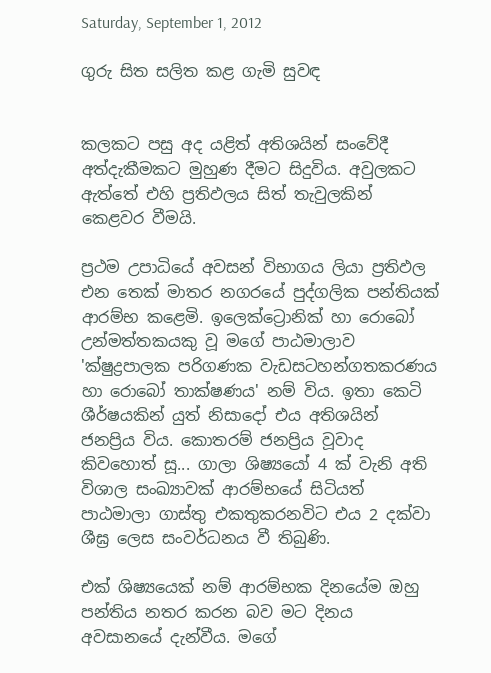Saturday, September 1, 2012

ගුරු සිත සලිත කළ ගැමි සුවඳ


කලකට පසු අද යළිත් අතිශයින් සංවේදී අත්දැකීමකට මුහුණ දීමට සිදුවිය. අවුලකට ඇත්තේ එහි ප්‍රතිඵලය සිත් තැවුලකින් කෙළවර වීමයි.

ප්‍රථම උපාධියේ අවසන් විභාගය ලියා ප්‍රතිඵල එන තෙක් මාතර නගරයේ පුද්ගලික පන්තියක් ආරම්භ කළෙමි. ඉලෙක්ට්‍රොනික් හා රොබෝ උන්මත්තකයකු වූ මගේ පාඨමාලාව 'ක්ෂුද්‍රපාලක පරිගණක වැඩසටහන්ගතකරණය හා රොබෝ තාක්ෂණය' නම් විය. ඉතා කෙටි ශීර්ෂයකින් යුත් නිසාදෝ එය අතිශයින් ජනප්‍රිය විය. කොතරම් ජනප්‍රිය වූවාද කිවහොත් සූ... ගාලා ශිෂ්‍යයෝ 4 ක් වැනි අති විශාල සංඛ්‍යාවක් ආරම්භයේ සිටියත් පාඨමාලා ගාස්තු එකතුකරනවිට එය 2 දක්වා ශීඝ්‍ර ලෙස සංවර්ධනය වී තිබුණි.

එක් ශිෂ්‍යයෙක් නම් ආරම්භක දිනයේම ඔහු පන්තිය නතර කරන බව මට දිනය අවසානයේ දැන්වීය. මගේ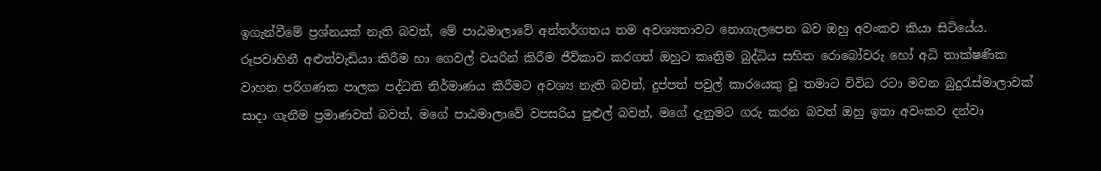ඉගැන්වීමේ ප්‍රශ්නයක් නැති බවත්, මේ පාඨමාලාවේ අන්තර්ගතය තම අවශ්‍යතාවට නොගැලපෙන බව ඔහු අවංකව කියා සිටියේය. රූපවාහිනී අළුත්වැඩියා කිරීම හා ගෙවල් වයරින් කිරීම ජීවිකාව කරගත් ඔහුට කෘත්‍රිම බුද්ධිය සහිත රොබෝවරු හෝ අධි තාක්ෂණික වාහන පරිගණක පාලක පද්ධති නිර්මාණය කිරීමට අවශ්‍ය නැති බවත්, දුප්පත් පවුල් කාරයෙකු වූ තමාට විවිධ රටා මවන බුදුරැස්මාලාවක් සාදා ගැනීම ප්‍රමාණවත් බවත්, මගේ පාඨමාලාවේ වපසරිය පුළුල් බවත්, මගේ දැනුමට ගරු කරන බවත් ඔහු ඉතා අවංකව දන්වා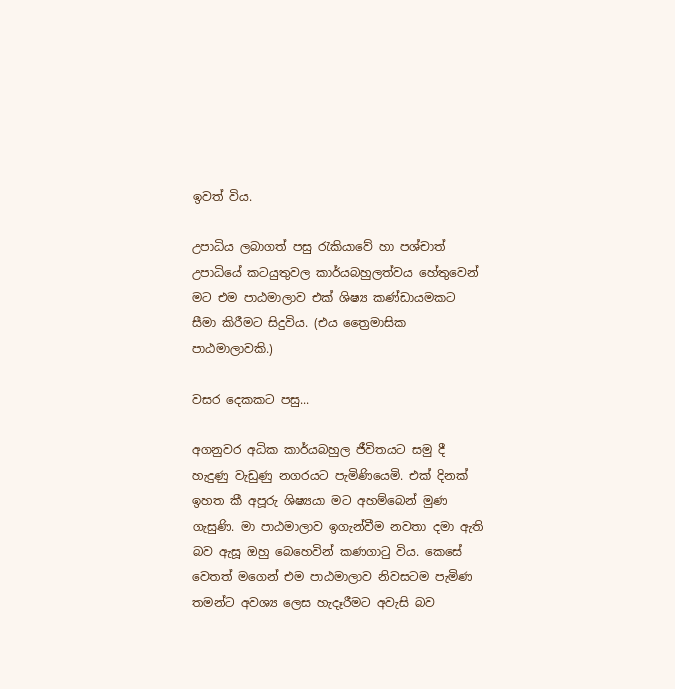ඉවත් විය.

උපාධිය ලබාගත් පසු රැකියාවේ හා පශ්චාත් උපාධියේ කටයුතුවල කාර්යබහුලත්වය හේතුවෙන් මට එම පාඨමාලාව එක් ශිෂ්‍ය කණ්ඩායමකට සීමා කිරීමට සිදුවිය. (එය ත්‍රෛමාසික පාඨමාලාවකි.)

වසර දෙකකට පසු...

අගනුවර අධික කාර්යබහුල ජීවිතයට සමු දී හැදුණු වැඩුණු නගරයට පැමිණියෙමි. එක් දිනක් ඉහත කී අපූරු ශිෂ්‍යයා මට අහම්බෙන් මුණ ගැසුණි. මා පාඨමාලාව ඉගැන්වීම නවතා දමා ඇති බව ඇසූ ඔහු බෙහෙවින් කණගාටු විය. කෙසේ වෙතත් මගෙන් එම පාඨමාලාව නිවසටම පැමිණ තමන්ට අවශ්‍ය ලෙස හැදෑරීමට අවැසි බව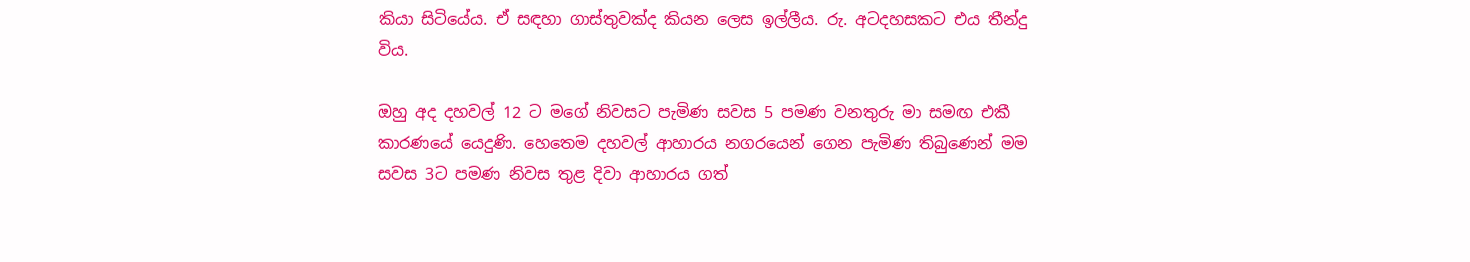කියා සිටියේය. ඒ සඳහා ගාස්තුවක්ද කියන ලෙස ඉල්ලීය. රු. අටදහසකට එය තීන්දු විය.

ඔහු අද දහවල් 12 ට මගේ නිවසට පැමිණ සවස 5 පමණ වනතුරු මා සමඟ එකී කාරණයේ යෙදුණි. හෙතෙම දහවල් ආහාරය නගරයෙන් ගෙන පැමිණ තිබුණෙන් මම සවස 3ට පමණ නිවස තුළ දිවා ආහාරය ගත්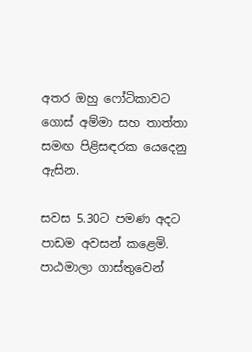අතර ඔහු ෆෝටිකාවට ගොස් අම්මා සහ තාත්තා සමඟ පිළිසඳරක යෙදෙනු ඇසින.

සවස 5.30ට පමණ අදට පාඩම අවසන් කළෙමි. පාඨමාලා ගාස්තුවෙන්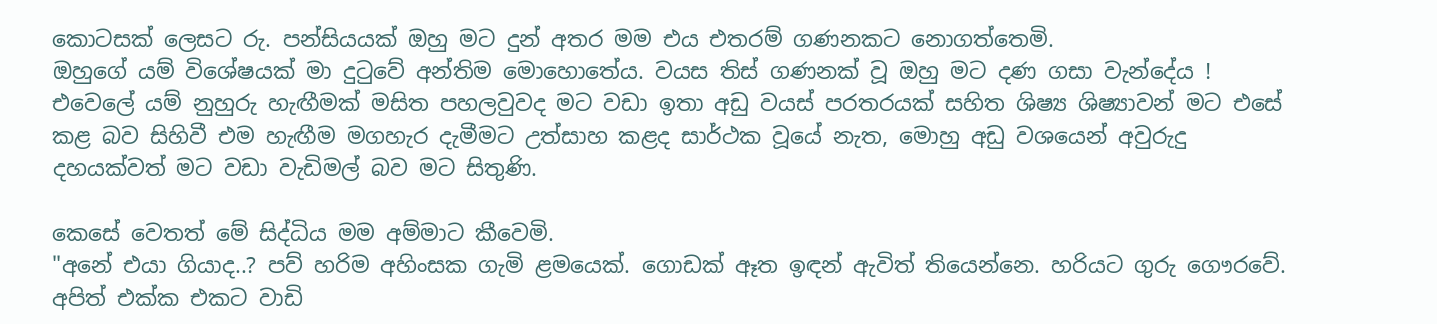කොටසක් ලෙසට රු. පන්සියයක් ඔහු මට දුන් අතර මම එය එතරම් ගණනකට නොගත්තෙමි.
ඔහුගේ යම් විශේෂයක් මා දුටුවේ අන්තිම මොහොතේය. වයස තිස් ගණනක් වූ ඔහු මට දණ ගසා වැන්දේය !
එවෙලේ යම් නුහුරු හැඟීමක් මසිත පහලවුවද මට වඩා ඉතා අඩු වයස් පරතරයක් සහිත ශිෂ්‍ය ශිෂ්‍යාවන් මට එසේ කළ බව සිහිවී එම හැඟීම මගහැර දැමීමට උත්සාහ කළද සාර්ථක වූයේ නැත, මොහු අඩු වශයෙන් අවුරුදු දහයක්වත් මට වඩා වැඩිමල් බව මට සිතුණි.

කෙසේ වෙතත් මේ සිද්ධිය මම අම්මාට කීවෙමි.
"අනේ එයා ගියාද..? පව් හරිම අහිංසක ගැමි ළමයෙක්. ගොඩක් ඈත ඉඳන් ඇවිත් තියෙන්නෙ. හරියට ගුරු ගෞරවේ. අපිත් එක්ක එකට වාඩි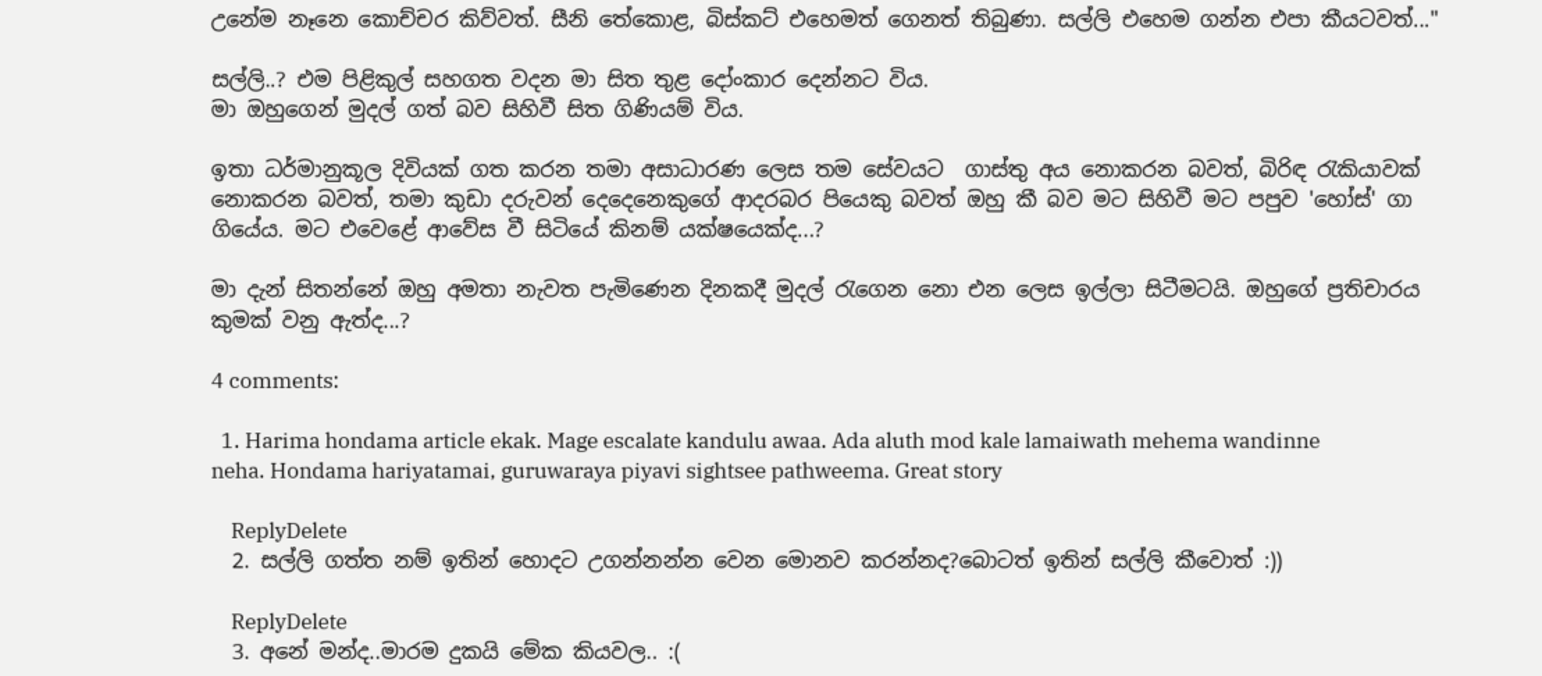උනේම නෑනෙ කොච්චර කිව්වත්. සීනි තේකොළ, බිස්කට් එහෙමත් ගෙනත් තිබුණා. සල්ලි එහෙම ගන්න එපා කීයටවත්..."

සල්ලි..? එම පිළිකුල් සහගත වදන මා සිත තුළ දෝංකාර දෙන්නට විය.
මා ඔහුගෙන් මුදල් ගත් බව සිහිවී සිත ගිණියම් විය.

ඉතා ධර්මානුකූල දිවියක් ගත කරන තමා අසාධාරණ ලෙස තම සේවයට  ගාස්තු අය නොකරන බවත්, බිරිඳ රැකියාවක් නොකරන බවත්, තමා කුඩා දරුවන් දෙදෙනෙකුගේ ආදරබර පියෙකු බවත් ඔහු කී බව මට සිහිවී මට පපුව 'හෝස්' ගා ගියේය. මට එවෙළේ ආවේස වී සිටියේ කිනම් යක්ෂයෙක්ද...?

මා දැන් සිතන්නේ ඔහු අමතා නැවත පැමිණෙන දිනකදී මුදල් රැගෙන නො එන ලෙස ඉල්ලා සිටීමටයි. ඔහුගේ ප්‍රතිචාරය කුමක් වනු ඇත්ද...?

4 comments:

  1. Harima hondama article ekak. Mage escalate kandulu awaa. Ada aluth mod kale lamaiwath mehema wandinne neha. Hondama hariyatamai, guruwaraya piyavi sightsee pathweema. Great story

    ReplyDelete
  2. සල්ලි ගත්ත නම් ඉතින් හොදට උගන්නන්න වෙන මොනව කරන්නද?බොටත් ඉතින් සල්ලි කීවොත් :))

    ReplyDelete
  3. අනේ මන්ද..මාරම දුකයි මේක කියවල.. :(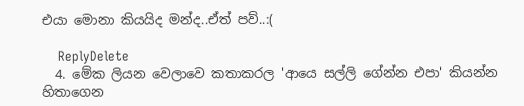එයා මොනා කියයිද මන්ද..ඒත් පව්..:(

    ReplyDelete
  4. මේක ලියන වෙලාවෙ කතාකරල 'ආයෙ සල්ලි ගේන්න එපා' කියන්න හිතාගෙන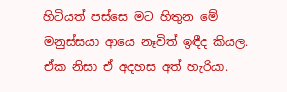හිටියත් පස්සෙ මට හිතුන මේ මනුස්සයා ආයෙ නෑවිත් ඉඳීද කියල. ඒක නිසා ඒ අදහස අත් හැරියා.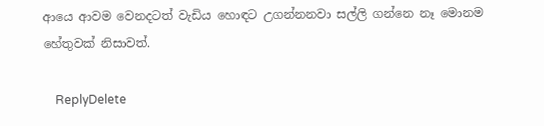ආයෙ ආවම වෙනදටත් වැඩිය හොඳට උගන්නනවා සල්ලි ගන්නෙ නෑ මොනම හේතුවක් නිසාවත්.

    ReplyDelete